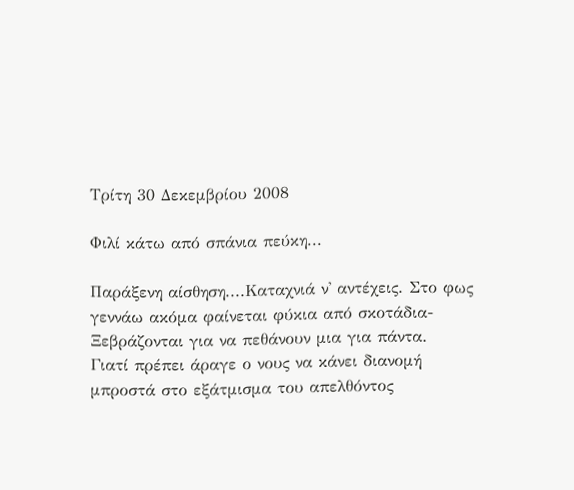Τρίτη 30 Δεκεμβρίου 2008

Φιλί κάτω από σπάνια πεύκη...

Παράξενη αίσθηση....Καταχνιά ν' αντέχεις. Στο φως γεννάω ακόμα φαίνεται φύκια από σκοτάδια- Ξεβράζονται για να πεθάνουν μια για πάντα.
Γιατί πρέπει άραγε ο νους να κάνει διανομή μπροστά στο εξάτμισμα του απελθόντος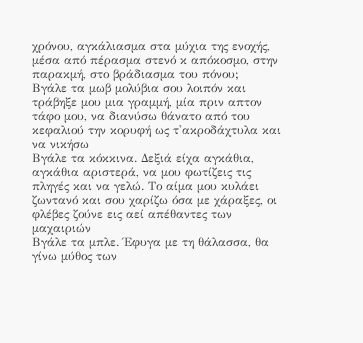χρόνου, αγκάλιασμα στα μύχια της ενοχής, μέσα από πέρασμα στενό κ απόκοσμο, στην παρακμή, στο βράδιασμα του πόνου;
Βγάλε τα μωβ μολύβια σου λοιπόν και τράβηξε μου μια γραμμή, μία πριν απτον τάφο μου, να διανύσω θάνατο από του κεφαλιού την κορυφή ως τ'ακροδάχτυλα και να νικήσω
Βγάλε τα κόκκινα. Δεξιά είχα αγκάθια, αγκάθια αριστερά, να μου φωτίζεις τις πληγές και να γελώ. Το αίμα μου κυλάει ζωντανό και σου χαρίζω όσα με χάραξες, οι φλέβες ζούνε εις αεί απέθαντες των μαχαιριών
Βγάλε τα μπλε. Έφυγα με τη θάλασσα, θα γίνω μύθος των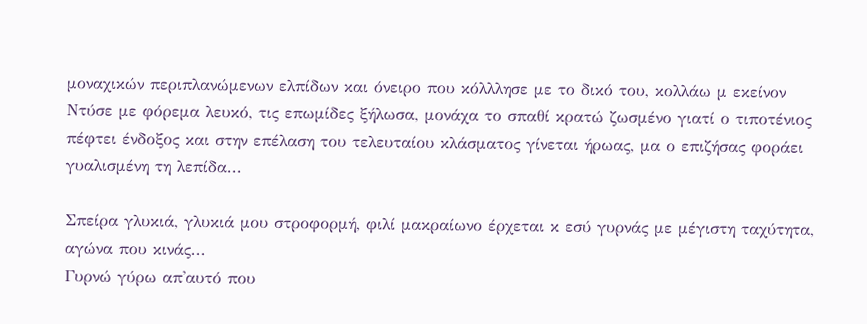μοναχικών περιπλανώμενων ελπίδων και όνειρο που κόλλλησε με το δικό του, κολλάω μ εκείνον
Ντύσε με φόρεμα λευκό, τις επωμίδες ξήλωσα, μονάχα το σπαθί κρατώ ζωσμένο γιατί ο τιποτένιος πέφτει ένδοξος και στην επέλαση του τελευταίου κλάσματος γίνεται ήρωας, μα ο επιζήσας φοράει γυαλισμένη τη λεπίδα...

Σπείρα γλυκιά, γλυκιά μου στροφορμή, φιλί μακραίωνο έρχεται κ εσύ γυρνάς με μέγιστη ταχύτητα, αγώνα που κινάς...
Γυρνώ γύρω απ'αυτό που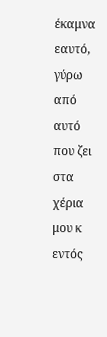έκαμνα εαυτό, γύρω από αυτό που ζει στα χέρια μου κ εντός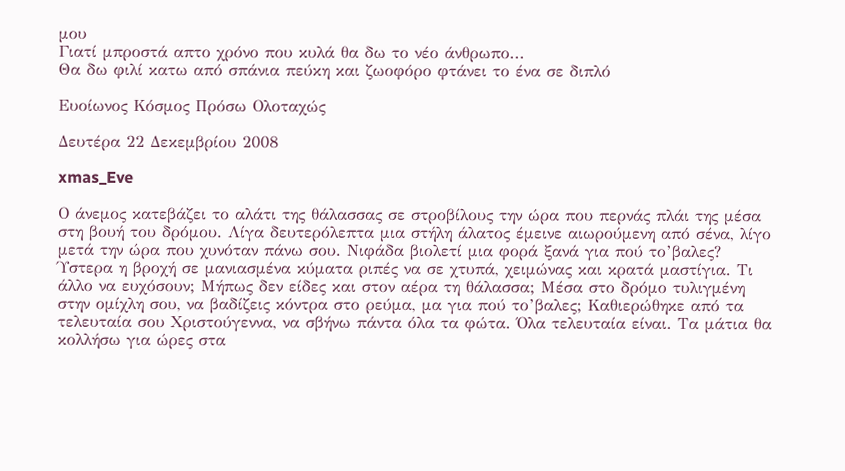μου
Γιατί μπροστά απτο χρόνο που κυλά θα δω το νέο άνθρωπο...
Θα δω φιλί κατω από σπάνια πεύκη και ζωοφόρο φτάνει το ένα σε διπλό

Ευοίωνος Κόσμος Πρόσω Ολοταχώς

Δευτέρα 22 Δεκεμβρίου 2008

xmas_Eve

Ο άνεμος κατεβάζει το αλάτι της θάλασσας σε στροβίλους την ώρα που περνάς πλάι της μέσα στη βουή του δρόμου. Λίγα δευτερόλεπτα μια στήλη άλατος έμεινε αιωρούμενη από σένα, λίγο μετά την ώρα που χυνόταν πάνω σου. Νιφάδα βιολετί μια φορά ξανά για πού το’βαλες? Ύστερα η βροχή σε μανιασμένα κύματα ριπές να σε χτυπά, χειμώνας και κρατά μαστίγια. Τι άλλο να ευχόσουν; Μήπως δεν είδες και στον αέρα τη θάλασσα; Μέσα στο δρόμο τυλιγμένη στην ομίχλη σου, να βαδίζεις κόντρα στο ρεύμα, μα για πού το’βαλες; Καθιερώθηκε από τα τελευταία σου Χριστούγεννα, να σβήνω πάντα όλα τα φώτα. Όλα τελευταία είναι. Τα μάτια θα κολλήσω για ώρες στα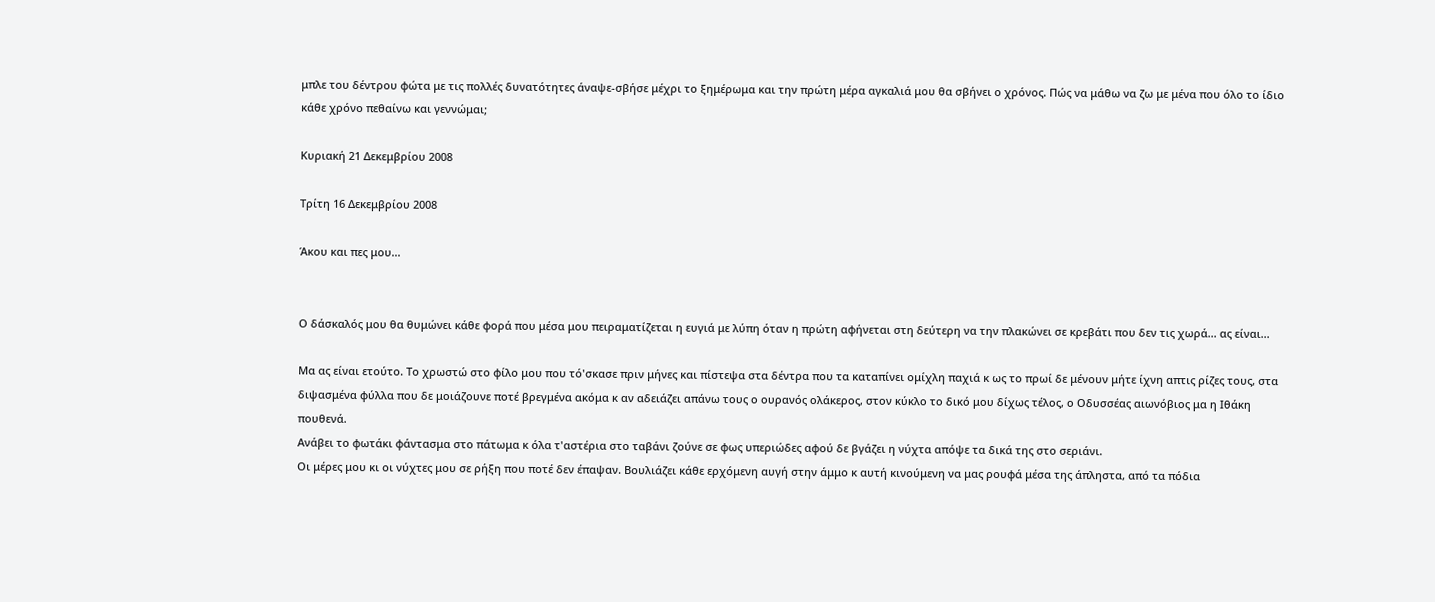μπλε του δέντρου φώτα με τις πολλές δυνατότητες άναψε-σβήσε μέχρι το ξημέρωμα και την πρώτη μέρα αγκαλιά μου θα σβήνει ο χρόνος. Πώς να μάθω να ζω με μένα που όλο το ίδιο κάθε χρόνο πεθαίνω και γεννώμαι;

Κυριακή 21 Δεκεμβρίου 2008

Τρίτη 16 Δεκεμβρίου 2008

Άκου και πες μου...


Ο δάσκαλός μου θα θυμώνει κάθε φορά που μέσα μου πειραματίζεται η ευγιά με λύπη όταν η πρώτη αφήνεται στη δεύτερη να την πλακώνει σε κρεβάτι που δεν τις χωρά... ας είναι...

Μα ας είναι ετούτο. Το χρωστώ στο φίλο μου που τό'σκασε πριν μήνες και πίστεψα στα δέντρα που τα καταπίνει ομίχλη παχιά κ ως το πρωί δε μένουν μήτε ίχνη απτις ρίζες τους, στα διψασμένα φύλλα που δε μοιάζουνε ποτέ βρεγμένα ακόμα κ αν αδειάζει απάνω τους ο ουρανός ολάκερος, στον κύκλο το δικό μου δίχως τέλος, ο Οδυσσέας αιωνόβιος μα η Ιθάκη πουθενά.
Ανάβει το φωτάκι φάντασμα στο πάτωμα κ όλα τ'αστέρια στο ταβάνι ζούνε σε φως υπεριώδες αφού δε βγάζει η νύχτα απόψε τα δικά της στο σεριάνι.
Οι μέρες μου κι οι νύχτες μου σε ρήξη που ποτέ δεν έπαψαν. Βουλιάζει κάθε ερχόμενη αυγή στην άμμο κ αυτή κινούμενη να μας ρουφά μέσα της άπληστα, από τα πόδια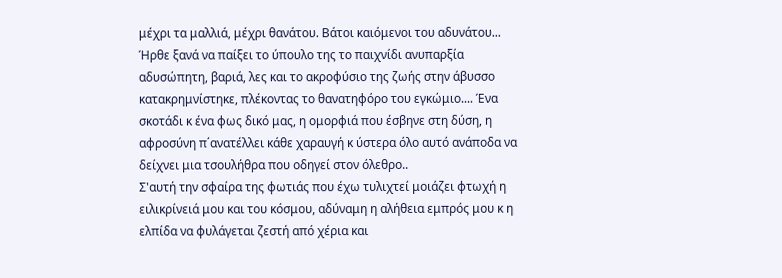μέχρι τα μαλλιά, μέχρι θανάτου. Βάτοι καιόμενοι του αδυνάτου...
Ήρθε ξανά να παίξει το ύπουλο της το παιχνίδι ανυπαρξία αδυσώπητη, βαριά, λες και το ακροφύσιο της ζωής στην άβυσσο κατακρημνίστηκε, πλέκοντας το θανατηφόρο του εγκώμιο.... Ένα σκοτάδι κ ένα φως δικό μας, η ομορφιά που έσβηνε στη δύση, η αφροσύνη π΄ανατέλλει κάθε χαραυγή κ ύστερα όλο αυτό ανάποδα να δείχνει μια τσουλήθρα που οδηγεί στον όλεθρο..
Σ'αυτή την σφαίρα της φωτιάς που έχω τυλιχτεί μοιάζει φτωχή η ειλικρίνειά μου και του κόσμου, αδύναμη η αλήθεια εμπρός μου κ η ελπίδα να φυλάγεται ζεστή από χέρια και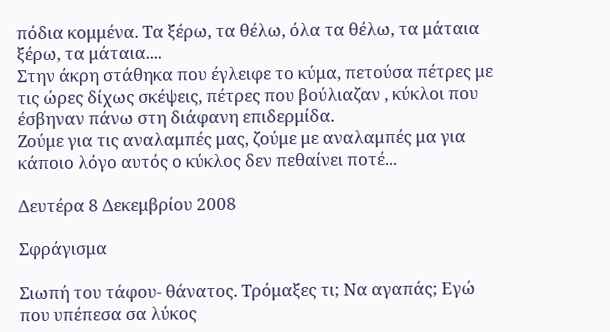πόδια κομμένα. Τα ξέρω, τα θέλω, όλα τα θέλω, τα μάταια ξέρω, τα μάταια....
Στην άκρη στάθηκα που έγλειφε το κύμα, πετούσα πέτρες με τις ώρες δίχως σκέψεις, πέτρες που βούλιαζαν , κύκλοι που έσβηναν πάνω στη διάφανη επιδερμίδα.
Ζούμε για τις αναλαμπές μας, ζούμε με αναλαμπές μα για κάποιο λόγο αυτός ο κύκλος δεν πεθαίνει ποτέ...

Δευτέρα 8 Δεκεμβρίου 2008

Σφράγισμα

Σιωπή του τάφου- θάνατος. Τρόμαξες τι; Να αγαπάς; Εγώ που υπέπεσα σα λύκος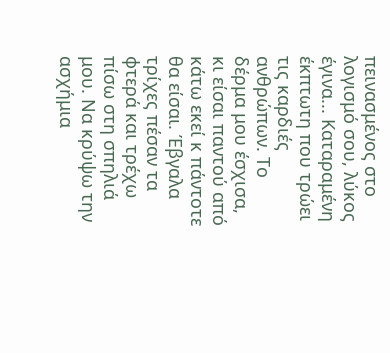πεινασμένος στο λογισμό σου, λύκος έγινα... Καταραμένη έκπτωτη που τρώει τις καρδιές ανθρώπων. Το δέρμα μου έσχισα, κι είσαι παντού από κάτω εκεί κ πάντοτε θα είσαι. Έβγαλα τρίχες πέσαν τα φτερά και τρέχω πίσω στη σπηλιά μου. Να κρύψω την ασχήμια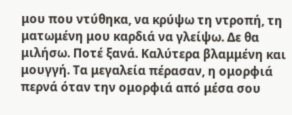μου που ντύθηκα, να κρύψω τη ντροπή, τη ματωμένη μου καρδιά να γλείψω. Δε θα μιλήσω. Ποτέ ξανά. Καλύτερα βλαμμένη και μουγγή. Τα μεγαλεία πέρασαν, η ομορφιά περνά όταν την ομορφιά από μέσα σου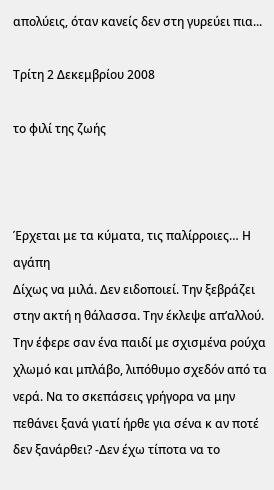απολύεις, όταν κανείς δεν στη γυρεύει πια...

Τρίτη 2 Δεκεμβρίου 2008

το φιλί της ζωής



Έρχεται με τα κύματα, τις παλίρροιες… Η αγάπη
Δίχως να μιλά. Δεν ειδοποιεί. Την ξεβράζει στην ακτή η θάλασσα. Την έκλεψε απ’αλλού. Την έφερε σαν ένα παιδί με σχισμένα ρούχα χλωμό και μπλάβο, λιπόθυμο σχεδόν από τα νερά. Να το σκεπάσεις γρήγορα να μην πεθάνει ξανά γιατί ήρθε για σένα κ αν ποτέ δεν ξανάρθει? -Δεν έχω τίποτα να το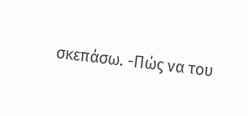σκεπάσω. -Πώς να του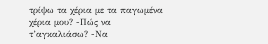τρίψω τα χέρια με τα παγωμένα χέρια μου? -Πώς να τ’αγκαλιάσω? -Να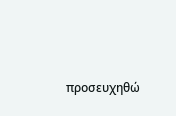προσευχηθώ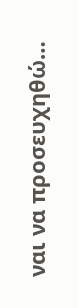ναι να προσευχηθώ…